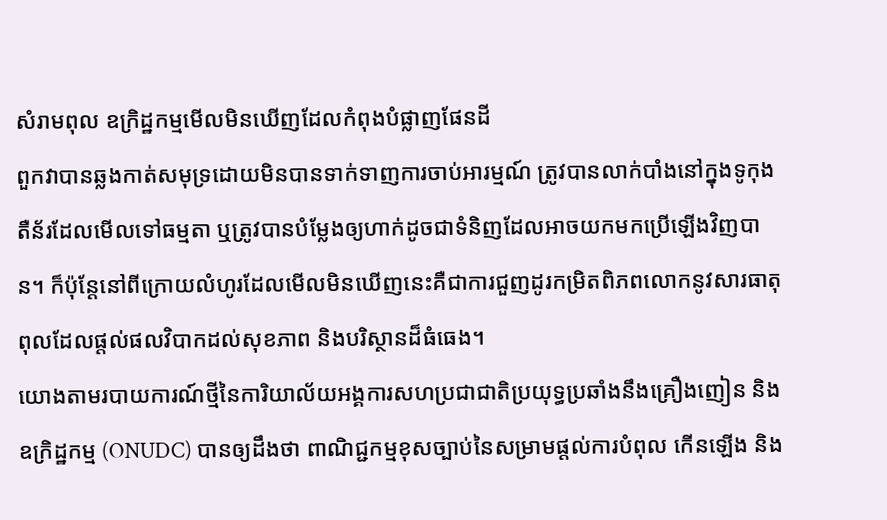សំរាមពុល ឧក្រិដ្ឋកម្មមើលមិនឃើញដែលកំពុងបំផ្លាញផែនដី
ពួកវាបានឆ្លងកាត់សមុទ្រដោយមិនបានទាក់ទាញការចាប់អារម្មណ៍ ត្រូវបានលាក់បាំងនៅក្នុងទូកុងតឺន័រដែលមើលទៅធម្មតា ឬត្រូវបានបំម្លែងឲ្យហាក់ដូចជាទំនិញដែលអាចយកមកប្រើឡើងវិញបាន។ ក៏ប៉ុន្តែនៅពីក្រោយលំហូរដែលមើលមិនឃើញនេះគឺជាការជួញដូរកម្រិតពិភពលោកនូវសារធាតុពុលដែលផ្តល់ផលវិបាកដល់សុខភាព និងបរិស្ថានដ៏ធំធេង។
យោងតាមរបាយការណ៍ថ្មីនៃការិយាល័យអង្គការសហប្រជាជាតិប្រយុទ្ធប្រឆាំងនឹងគ្រឿងញៀន និងឧក្រិដ្ឋកម្ម (ONUDC) បានឲ្យដឹងថា ពាណិជ្ជកម្មខុសច្បាប់នៃសម្រាមផ្តល់ការបំពុល កើនឡើង និង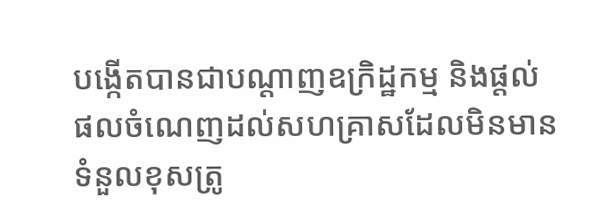បង្កើតបានជាបណ្តាញឧក្រិដ្ឋកម្ម និងផ្តល់ផលចំណេញដល់សហគ្រាសដែលមិនមានទំនួលខុសត្រូ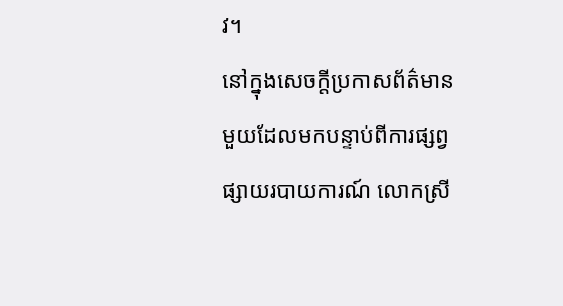វ។
នៅក្នុងសេចក្តីប្រកាសព័ត៌មានមួយដែលមកបន្ទាប់ពីការផ្សព្វផ្សាយរបាយការណ៍ លោកស្រី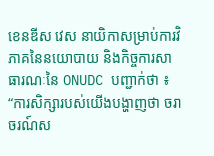ខេនឌីស វេស នាយិកាសម្រាប់ការវិភាគនៃនយោបាយ និងកិច្ចការសាធារណៈនៃ ONUDC បញ្ជាក់ថា ៖ “ការសិក្សារបស់យើងបង្ហាញថា ចរាចរណ៍ស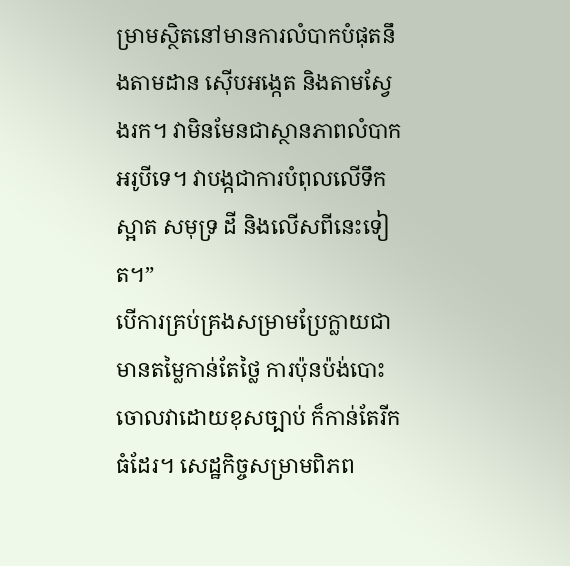ម្រាមស្ថិតនៅមានការលំបាកបំផុតនឹងតាមដាន ស៊ើបអង្កេត និងតាមស្វែងរក។ វាមិនមែនជាស្ថានភាពលំបាកអរូបីទេ។ វាបង្កជាការបំពុលលើទឹកស្អាត សមុទ្រ ដី និងលើសពីនេះទៀត។”
បើការគ្រប់គ្រងសម្រាមប្រែក្លាយជាមានតម្លៃកាន់តែថ្លៃ ការប៉ុនប៉ង់បោះចោលវាដោយខុសច្បាប់ ក៏កាន់តែរីកធំដែរ។ សេដ្ឋកិច្ចសម្រាមពិភព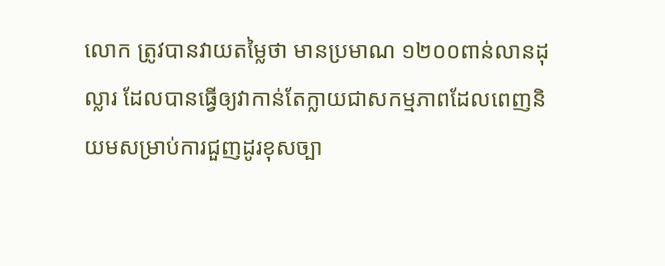លោក ត្រូវបានវាយតម្លៃថា មានប្រមាណ ១២០០ពាន់លានដុល្លារ ដែលបានធ្វើឲ្យវាកាន់តែក្លាយជាសកម្មភាពដែលពេញនិយមសម្រាប់ការជួញដូរខុសច្បា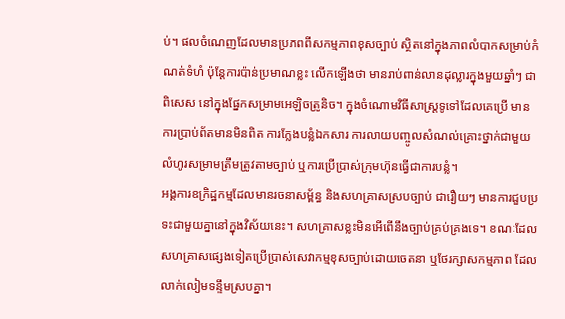ប់។ ផលចំណេញដែលមានប្រភពពីសកម្មភាពខុសច្បាប់ ស្ថិតនៅក្នុងភាពលំបាកសម្រាប់កំណត់ទំហំ ប៉ុន្តែការប៉ាន់ប្រមាណខ្លះ លើកឡើងថា មានរាប់ពាន់លានដុល្លារក្នុងមួយឆ្នាំៗ ជាពិសេស នៅក្នុងផ្នែកសម្រាមអេឡិចត្រូនិច។ ក្នុងចំណោមវិធីសាស្រ្តទូទៅដែលគេប្រើ មានការប្រាប់ព័តមានមិនពិត ការក្លែងបន្លំឯកសារ ការលាយបញ្ចូលសំណល់គ្រោះថ្នាក់ជាមួយលំហូរសម្រាមត្រឹមត្រូវតាមច្បាប់ ឬការប្រើប្រាស់ក្រុមហ៊ុនធ្វើជាការបន្លំ។
អង្គការឧក្រិដ្ឋកម្មដែលមានរចនាសម្ព័ន្ធ និងសហគ្រាសស្របច្បាប់ ជារឿយៗ មានការជួបប្រទះជាមួយគ្នានៅក្នុងវិស័យនេះ។ សហគ្រាសខ្លះមិនអើពើនឹងច្បាប់គ្រប់គ្រងទេ។ ខណៈដែលសហគ្រាសផ្សេងទៀតប្រើប្រាស់សេវាកម្មខុសច្បាប់ដោយចេតនា ឬថែរក្សាសកម្មភាព ដែលលាក់លៀមទន្ទឹមស្របគ្នា។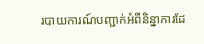របាយការណ៍បញ្ជាក់អំពីនិន្នាការដែ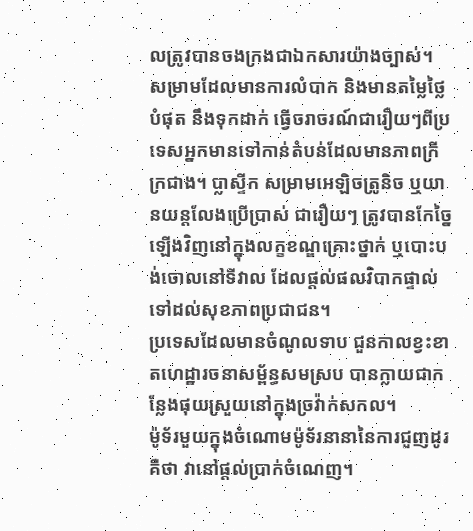លត្រូវបានចងក្រងជាឯកសារយ៉ាងច្បាស់។ សម្រាមដែលមានការលំបាក និងមានតម្លៃថ្លៃបំផុត នឹងទុកដាក់ ធ្វើចរាចរណ៍ជារឿយៗពីប្រទេសអ្នកមានទៅកាន់តំបន់ដែលមានភាពក្រីក្រជាង។ ប្លាស្ទីក សម្រាមអេឡិចត្រូនិច ឬយានយន្តលែងប្រើប្រាស់ ជារឿយៗ ត្រូវបានកែច្នៃឡើងវិញនៅក្នុងលក្ខខណ្ឌគ្រោះថ្នាក់ ឬបោះបង់ចោលនៅទីវាល ដែលផ្តល់ផលវិបាកផ្ទាល់ទៅដល់សុខភាពប្រជាជន។
ប្រទេសដែលមានចំណូលទាប ជួនកាលខ្វះខាតហេដ្ឋារចនាសម្ព័ន្ធសមស្រប បានក្លាយជាកន្លែងផុយស្រួយនៅក្នុងច្រវ៉ាក់សកល។
ម៉ូទ័រមួយក្នុងចំណោមម៉ូទ័រនានានៃការជួញដូរ គឺថា វានៅផ្តល់ប្រាក់ចំណេញ។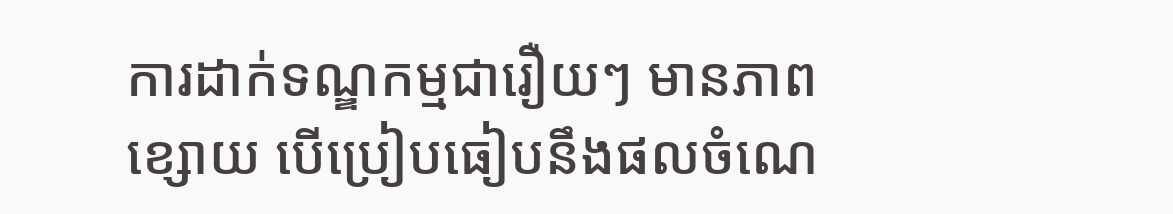ការដាក់ទណ្ឌកម្មជារឿយៗ មានភាពខ្សោយ បើប្រៀបធៀបនឹងផលចំណេ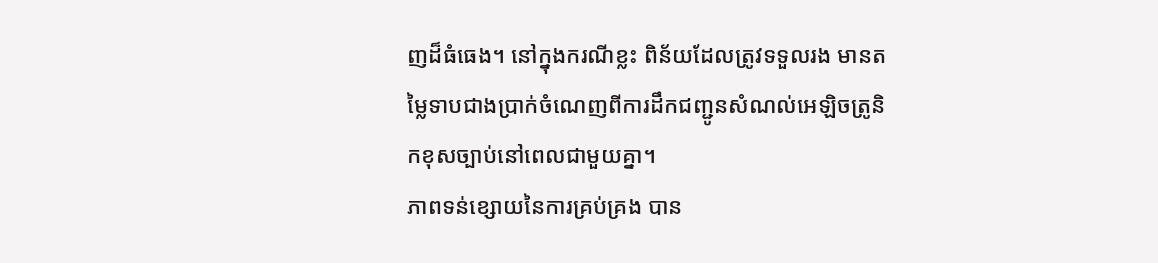ញដ៏ធំធេង។ នៅក្នុងករណីខ្លះ ពិន័យដែលត្រូវទទួលរង មានតម្លៃទាបជាងប្រាក់ចំណេញពីការដឹកជញ្ជូនសំណល់អេឡិចត្រូនិកខុសច្បាប់នៅពេលជាមួយគ្នា។
ភាពទន់ខ្សោយនៃការគ្រប់គ្រង បាន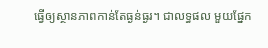ធ្វើឲ្យស្ថានភាពកាន់តែធ្ងន់ធ្ងរ។ ជាលទ្ធផល មួយផ្នែក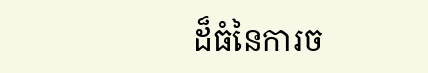ដ៏ធំនៃការច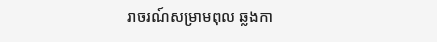រាចរណ៍សម្រាមពុល ឆ្លងកា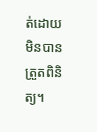ត់ដោយមិនបានត្រួតពិនិត្យ។